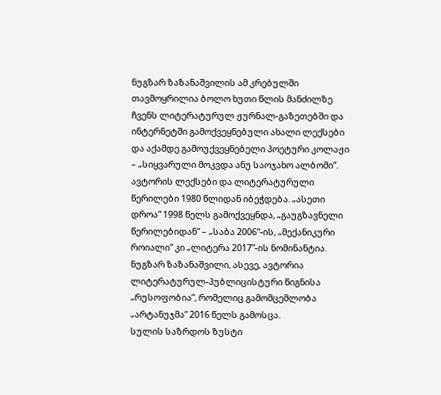ნუგზარ ზაზანაშვილის ამ კრებულში თავმოყრილია ბოლო ხუთი წლის მანძილზე ჩვენს ლიტერატურულ ჟურნალ-გაზეთებში და ინტერნეტში გამოქვეყნებული ახალი ლექსები და აქამდე გამოუქვეყნებელი პოეტური კოლაჟი – „სიყვარული მოკვდა ანუ საოჯახო ალბომი“. ავტორის ლექსები და ლიტერატურული წერილები 1980 წლიდან იბეჭდება. „ასეთი დროა“ 1998 წელს გამოქვეყნდა, „გაუგზავნელი წერილებიდან“ – „საბა 2006“-ის, „მექანიკური როიალი“ კი „ლიტერა 2017”-ის ნომინანტია. ნუგზარ ზაზანაშვილი, ასევე, ავტორია ლიტერატურულ-პუბლიცისტური წიგნისა „რუსოფობია“, რომელიც გამომცემლობა „არტანუჯმა“ 2016 წელს გამოსცა.
სულის საზრდოს ზუსტი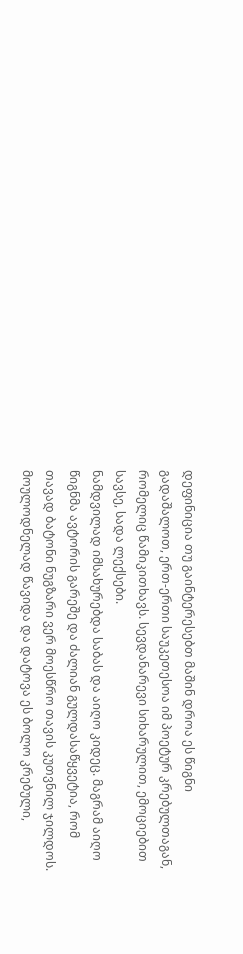დეფინიცია თუ გაინტერესებთ მაშინ დროა ეს წიგნი გადაშალოთ, ერთ-ერთი საუკეთესოა იმ პოეტურ კრებულთაგან, რომელიც წამიკითხავს. სევდანარევი სიხარულით, ემოციებით სავსე, სადა ლექსები.
ნამდვილად იმსახურებდა საბას და აიღო კიდეც. მაგრამ აიღო წიგნმა ავტორის გარეშე და ძალიან გულდასაწყვეტია, რომ თავად ბატონი ნუგზარი ვერ მოესწრო თავის კუთვნილ ჯილდოს. მოულოდნელად წავიდა და დატოვა ეს ბოლო კრებული,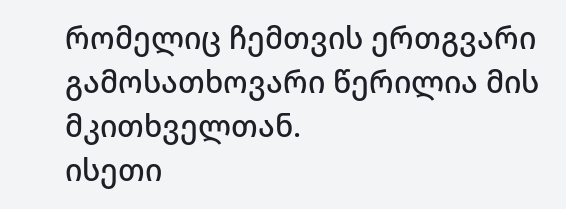რომელიც ჩემთვის ერთგვარი გამოსათხოვარი წერილია მის მკითხველთან.
ისეთი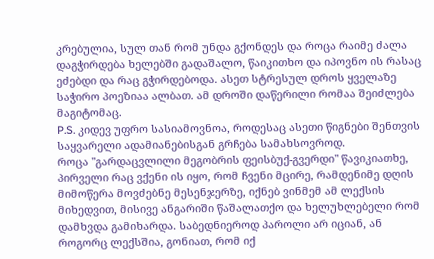კრებულია, სულ თან რომ უნდა გქონდეს და როცა რაიმე ძალა დაგჭირდება ხელებში გადაშალო, წაიკითხო და იპოვნო ის რასაც ეძებდი და რაც გჭირდებოდა. ასეთ სტრესულ დროს ყველაზე საჭირო პოეზიაა ალბათ. ამ დროში დაწერილი რომაა შეიძლება მაგიტომაც.
P.S. კიდევ უფრო სასიამოვნოა, როდესაც ასეთი წიგნები შენთვის საყვარელი ადამიანებისგან გრჩება სამახსოვროდ.
როცა "გარდაცვლილი მეგობრის ფეისბუქ-გვერდი" წავიკიათხე, პირველი რაც ვქენი ის იყო, რომ ჩვენი მცირე, რამდენიმე დღის მიმოწერა მოვძებნე მესენჯერზე, იქნებ ვინმემ ამ ლექსის მიხედვით, მისივე ანგარიში წაშალათქო და ხელუხლებელი რომ დამხვდა გამიხარდა. საბედნიეროდ პაროლი არ იციან, ან როგორც ლექსშია, გონიათ, რომ იქ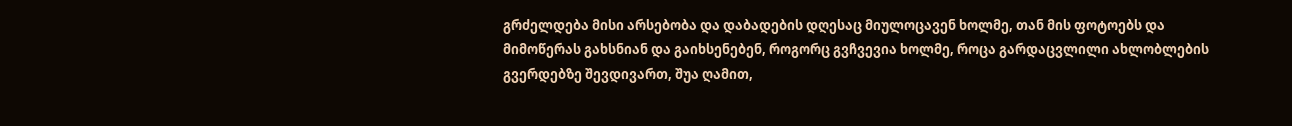გრძელდება მისი არსებობა და დაბადების დღესაც მიულოცავენ ხოლმე, თან მის ფოტოებს და მიმოწერას გახსნიან და გაიხსენებენ, როგორც გვჩვევია ხოლმე, როცა გარდაცვლილი ახლობლების გვერდებზე შევდივართ, შუა ღამით,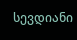სევდიანი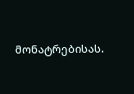მონატრებისას.